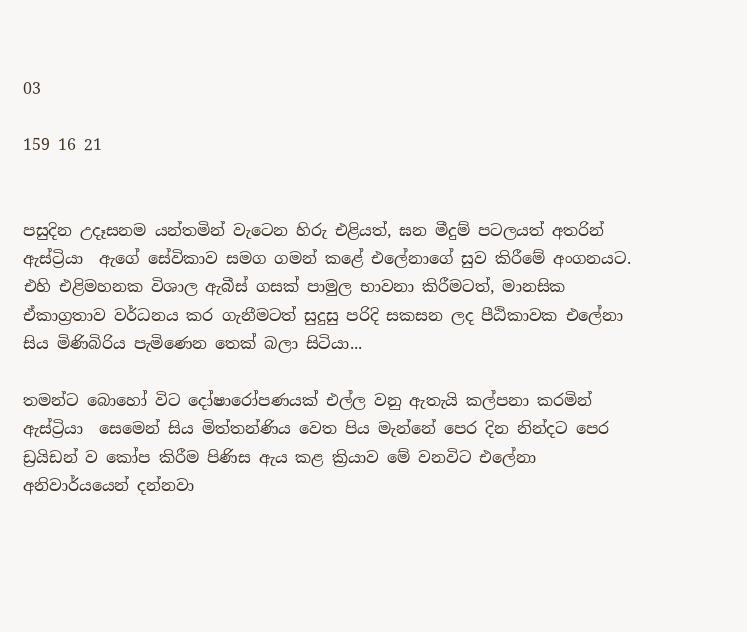03

159 16 21


පසුදින උදෑසනම යන්තමින් වැටෙන හිරු එළියත්, ඝන මීදුම් පටලයත් අතරින් ඇස්ට්‍රියා  ඇගේ සේවිකාව සමග ගමන් කළේ එලේනාගේ සුව කිරීමේ අංගනයට. එහි එළිමහනක විශාල ඇබීස් ගසක් පාමුල භාවනා කිරීමටත්, මානසික ඒකාග්‍රතාව වර්ධනය කර ගැනීමටත් සුදුසු පරිදි සකසන ලද පීඨිකාවක එලේනා සිය මිණිබිරිය පැමිණෙන තෙක් බලා සිටියා...

තමන්ට බොහෝ විට දෝෂාරෝපණයක් එල්ල වනු ඇතැයි කල්පනා කරමින් ඇස්ට්‍රියා  සෙමෙන් සිය මිත්තන්ණිය වෙත පිය මැන්නේ පෙර දින නින්දට පෙර ඩ්‍රයිඩන් ව කෝප කිරීම පිණිස ඇය කළ ක්‍රියාව මේ වනවිට එලේනා  අනිවාර්යයෙන් දන්නවා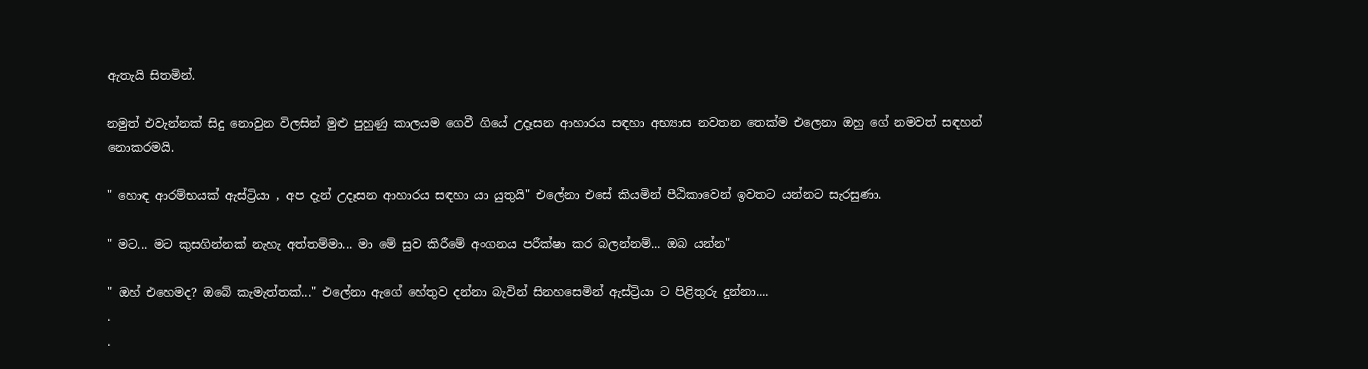ඇතැයි සිතමින්.

නමුත් එවැන්නක් සිදු නොවුන විලසින් මුළු පුහුණු කාලයම ගෙවී ගියේ උදෑසන ආහාරය සඳහා අභ්‍යාස නවතන තෙක්ම එලෙනා ඔහු ගේ නමවත් සඳහන් නොකරමයි.

" හොඳ ආරම්භයක් ඇස්ට්‍රියා , අප දැන් උදෑසන ආහාරය සඳහා යා යුතුයි" එලේනා එසේ කියමින් පීඨිකාවෙන් ඉවතට යන්නට සැරසුණා.

" මට... මට කුසගින්නක් නැහැ අත්තම්මා... මා මේ සුව කිරීමේ අංගනය පරීක්ෂා කර බලන්නම්... ඔබ යන්න"

" ඔහ් එහෙමද? ඔබේ කැමැත්තක්..." එලේනා ඇගේ හේතුව දන්නා බැවින් සිනහසෙමින් ඇස්ට්‍රියා ට පිළිතුරු දුන්නා....
.
.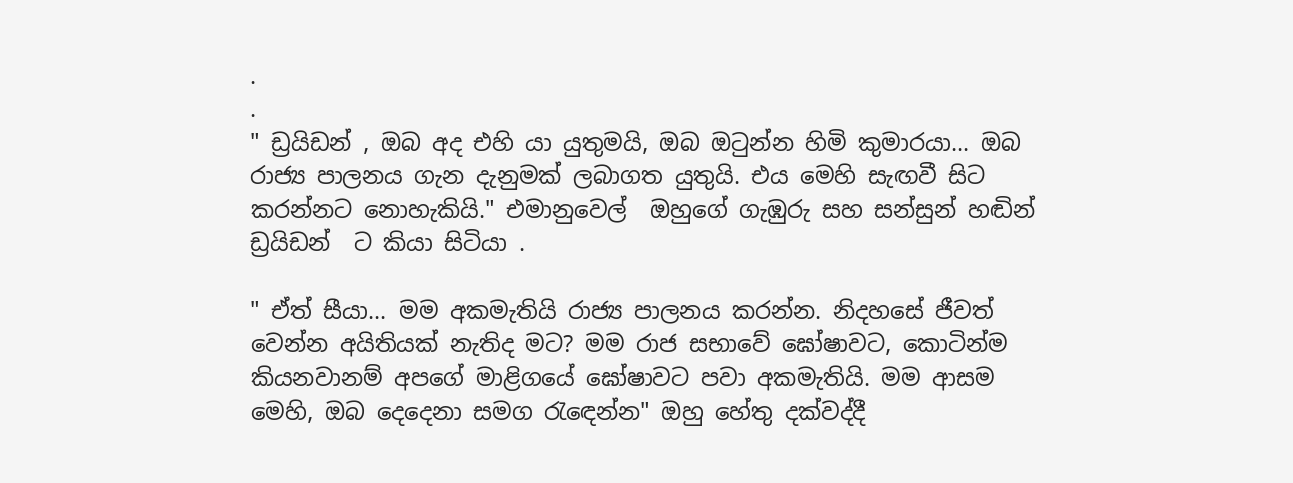.
.
" ඩ්‍රයිඩන් , ඔබ අද එහි යා යුතුමයි, ඔබ ඔටුන්න හිමි කුමාරයා... ඔබ රාජ්‍ය පාලනය ගැන දැනුමක් ලබාගත යුතුයි. එය මෙහි සැඟවී සිට කරන්නට නොහැකියි." එමානුවෙල්  ඔහුගේ ගැඹුරු සහ සන්සුන් හඬින් ඩ්‍රයිඩන්  ට කියා සිටියා .

" ඒත් සීයා... මම අකමැතියි රාජ්‍ය පාලනය කරන්න. නිදහසේ ජීවත් වෙන්න අයිතියක් නැතිද මට? මම රාජ සභාවේ ඝෝෂාවට, කොටින්ම කියනවානම් අපගේ මාළිගයේ ඝෝෂාවට පවා අකමැතියි. මම ආසම මෙහි, ඔබ දෙදෙනා සමග රැඳෙන්න" ඔහු හේතු දක්වද්දී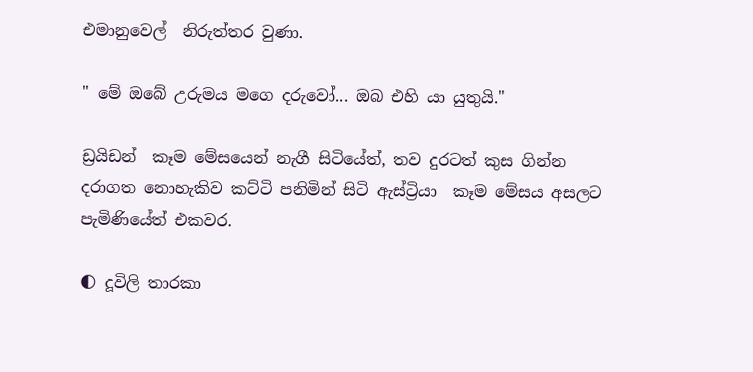එමානුවෙල්  නිරුත්තර වුණා.

" මේ ඔබේ උරුමය මගෙ දරුවෝ... ඔබ එහි යා යුතුයි."

ඩ්‍රයිඩන්  කෑම මේසයෙන් නැගී සිටියේත්, තව දුරටත් කුස ගින්න දරාගත නොහැකිව කට්ටි පනිමින් සිටි ඇස්ට්‍රියා  කෑම මේසය අසලට පැමිණියේත් එකවර.

🌓 දූවිලි තාරකා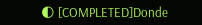🌓 [COMPLETED]Donde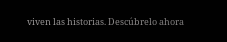viven las historias. Descúbrelo ahora